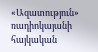«Ազատություն» ռադիոկայանի հայկական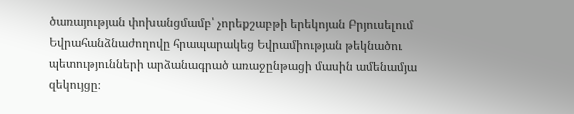ծառայության փոխանցմամբ՝ չորեքշաբթի երեկոյան Բրյուսելում Եվրահանձնաժողովը հրապարակեց Եվրամիության թեկնածու պետությունների արձանագրած առաջընթացի մասին ամենամյա զեկույցը։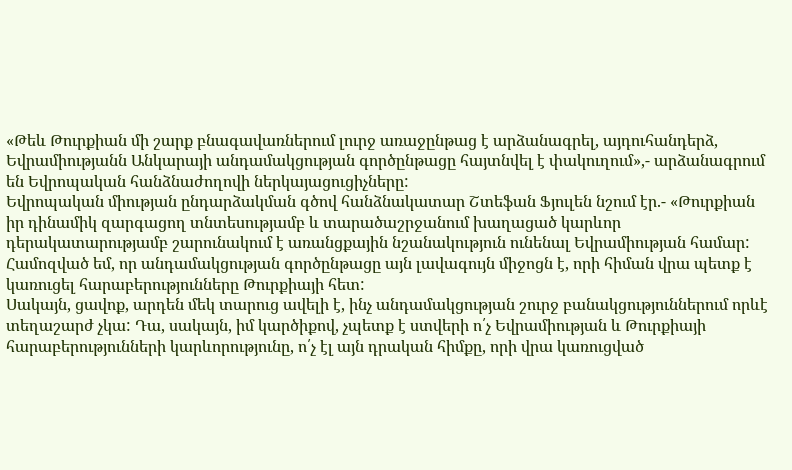«Թեև Թուրքիան մի շարք բնագավառներում լուրջ առաջընթաց է արձանագրել, այդուհանդերձ, Եվրամիությանն Անկարայի անդամակցության գործընթացը հայտնվել է փակուղում»,- արձանագրում են Եվրոպական հանձնաժողովի ներկայացուցիչները:
Եվրոպական միության ընդարձակման գծով հանձնակատար Շտեֆան Ֆյուլեն նշում էր.- «Թուրքիան իր դինամիկ զարգացող տնտեսությամբ և տարածաշրջանում խաղացած կարևոր դերակատարությամբ շարունակում է առանցքային նշանակություն ունենալ Եվրամիության համար: Համոզված եմ, որ անդամակցության գործընթացը այն լավագույն միջոցն է, որի հիման վրա պետք է կառուցել հարաբերությունները Թուրքիայի հետ:
Սակայն, ցավոք, արդեն մեկ տարուց ավելի է, ինչ անդամակցության շուրջ բանակցություններում որևէ տեղաշարժ չկա: Դա, սակայն, իմ կարծիքով, չպետք է ստվերի ո՛չ Եվրամիության և Թուրքիայի հարաբերությունների կարևորությունը, ո՛չ էլ այն դրական հիմքը, որի վրա կառուցված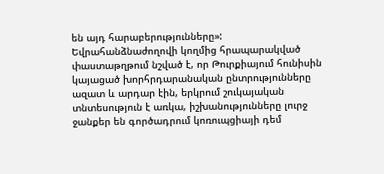են այդ հարաբերությունները»:
Եվրահանձնաժողովի կողմից հրապարակված փաստաթղթում նշված է, որ Թուրքիայում հունիսին կայացած խորհրդարանական ընտրությունները ազատ և արդար էին, երկրում շուկայական տնտեսություն է առկա, իշխանությունները լուրջ ջանքեր են գործադրում կոռուպցիայի դեմ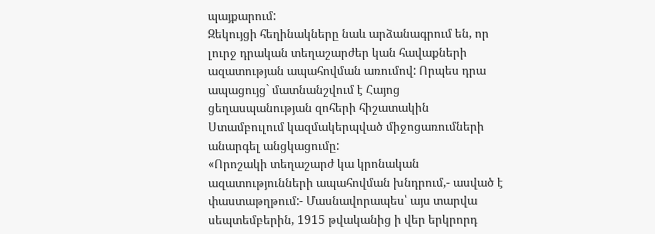պայքարում:
Զեկույցի հեղինակները նաև արձանագրում են, որ լուրջ դրական տեղաշարժեր կան հավաքների ազատության ապահովման առումով: Որպես դրա ապացույց` մատնանշվում է Հայոց ցեղասպանության զոհերի հիշատակին Ստամբուլում կազմակերպված միջոցառումների անարգել անցկացումը:
«Որոշակի տեղաշարժ կա կրոնական ազատությունների ապահովման խնդրում,- ասված է փաստաթղթում:- Մասնավորապես՝ այս տարվա սեպտեմբերին, 1915 թվականից ի վեր երկրորդ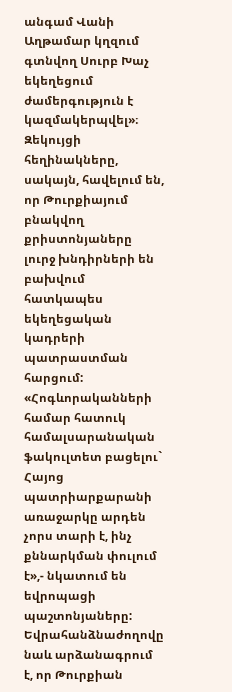անգամ Վանի Աղթամար կղզում գտնվող Սուրբ Խաչ եկեղեցում ժամերգություն է կազմակերպվել»։
Զեկույցի հեղինակները, սակայն, հավելում են, որ Թուրքիայում բնակվող քրիստոնյաները լուրջ խնդիրների են բախվում հատկապես եկեղեցական կադրերի պատրաստման հարցում: «Հոգևորականների համար հատուկ համալսարանական ֆակուլտետ բացելու` Հայոց պատրիարքարանի առաջարկը արդեն չորս տարի է, ինչ քննարկման փուլում է»,- նկատում են եվրոպացի պաշտոնյաները:
Եվրահանձնաժողովը նաև արձանագրում է, որ Թուրքիան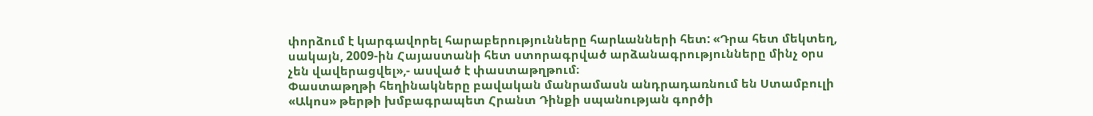փորձում է կարգավորել հարաբերությունները հարևանների հետ: «Դրա հետ մեկտեղ, սակայն, 2009-ին Հայաստանի հետ ստորագրված արձանագրությունները մինչ օրս չեն վավերացվել»,- ասված է փաստաթղթում։
Փաստաթղթի հեղինակները բավական մանրամասն անդրադառնում են Ստամբուլի «Ակոս» թերթի խմբագրապետ Հրանտ Դինքի սպանության գործի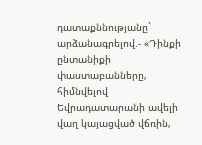դատաքննությանը` արձանագրելով.- «Դինքի ընտանիքի փաստաբանները, հիմնվելով Եվրադատարանի ավելի վաղ կայացված վճռին,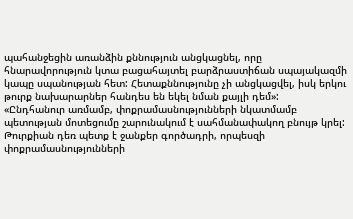պահանջեցին առանձին քննություն անցկացնել, որը հնարավորություն կտա բացահայտել բարձրաստիճան սպայակազմի կապը սպանության հետ: Հետաքննությունը չի անցկացվել, իսկ երկու թուրք նախարարներ հանդես են եկել նման քայլի դեմ»:
«Ընդհանուր առմամբ, փոքրամասնությունների նկատմամբ պետության մոտեցումը շարունակում է սահմանափակող բնույթ կրել: Թուրքիան դեռ պետք է ջանքեր գործադրի, որպեսզի փոքրամասնությունների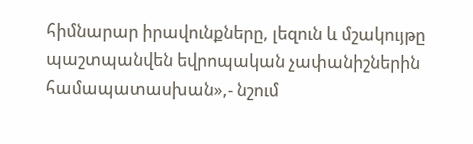հիմնարար իրավունքները, լեզուն և մշակույթը պաշտպանվեն եվրոպական չափանիշներին համապատասխան»,- նշում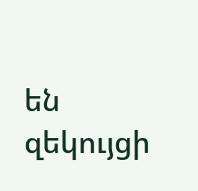են զեկույցի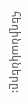հեղինակները: